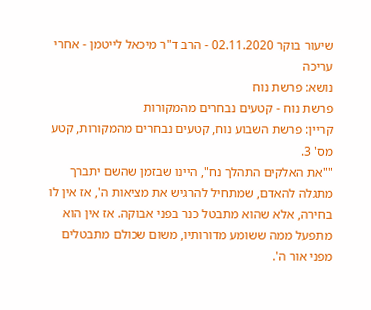שיעור בוקר 02.11.2020 - הרב ד"ר מיכאל לייטמן - אחרי עריכה
נושא: פרשת נוח
פרשת נוח - קטעים נבחרים מהמקורות
קריין: פרשת השבוע נוח, קטעים נבחרים מהמקורות, קטע מס' 3.
""את האלקים התהלך נח", היינו שבזמן שהשם יתברך מתגלה להאדם, שמתחיל להרגיש את מציאות ה', אז אין לו בחירה, אלא שהוא מתבטל כנר בפני אבוקה. אז אין הוא מתפעל ממה ששומע מדורותיו, משום שכולם מתבטלים מפני אור ה'.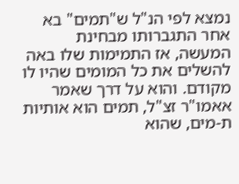נמצא לפי הנ"ל ש"תמים" בא אחר התגברותו מבחינת המעשה, אז התמימות שלו באה להשלים את כל המומים שהיו לו מקודם. והוא על דרך שאמר אאמו"ר זצ"ל, תמים הוא אותיות ת-מים, שהוא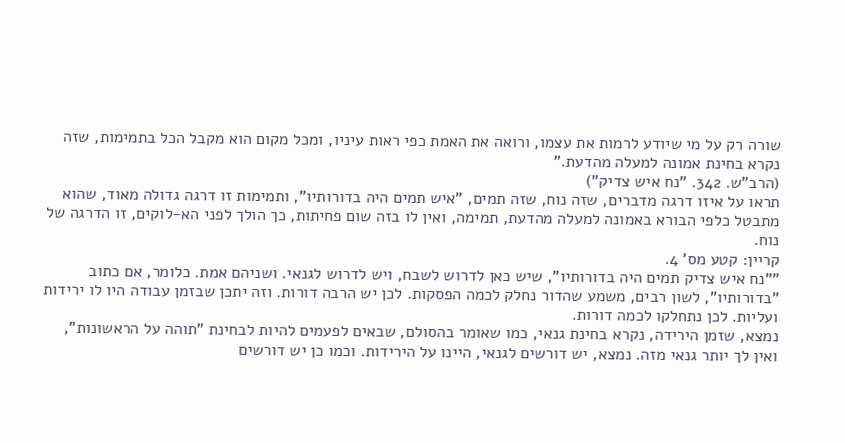שורה רק על מי שיודע לרמות את עצמו, ורואה את האמת כפי ראות עיניו, ומכל מקום הוא מקבל הכל בתמימות, שזה נקרא בחינת אמונה למעלה מהדעת."
(הרב"ש. 342. "נח איש צדיק")
תראו על איזו דרגה מדברים, שזה נוח, שזה תמים, "איש תמים היה בדורותיו", ותמימות זו דרגה גדולה מאוד, שהוא מתבטל כלפי הבורא באמונה למעלה מהדעת, תמימה, ואין לו בזה שום פחיתות, כך הולך לפני הא-לוקים, זו הדרגה של נוח.
קריין: קטע מס' 4.
""נח איש צדיק תמים היה בדורותיו", שיש כאן לדרוש לשבח, ויש לדרוש לגנאי. ושניהם אמת. כלומר, אם כתוב "בדורותיו", לשון רבים, משמע שהדור נחלק לכמה הפסקות. לכן יש הרבה דורות. וזה יתכן שבזמן עבודה היו לו ירידות ועליות. לכן נתחלקו לכמה דורות.
נמצא, שזמן הירידה, נקרא בחינת גנאי, כמו שאומר בהסולם, שבאים לפעמים להיות לבחינת "תוהה על הראשונות", ואין לך יותר גנאי מזה. נמצא, יש דורשים לגנאי, היינו על הירידות. וכמו כן יש דורשים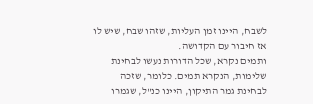לשבח, היינו זמן העליות, שזהו שבח, שיש לו אז חיבור עם הקדושה.
ותמים נקרא, שכל הדורות נעשו לבחינת שלימות, הנקרא תמים. כלומר, שזכה לבחינת גמר התיקון, היינו כנ"ל, שגמרו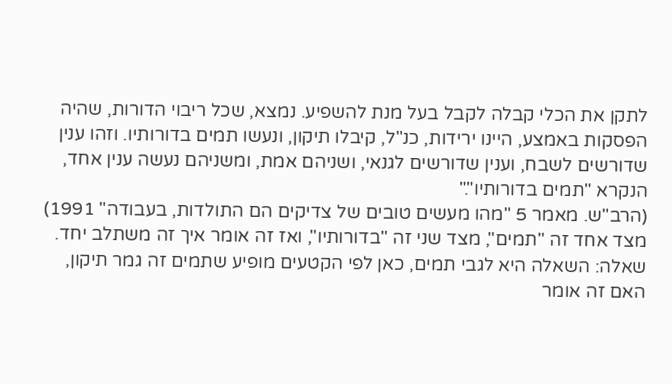לתקן את הכלי קבלה לקבל בעל מנת להשפיע. נמצא, שכל ריבוי הדורות, שהיה הפסקות באמצע, היינו ירידות, כנ"ל, קיבלו תיקון, ונעשו תמים בדורותיו. וזהו ענין שדורשים לשבח, וענין שדורשים לגנאי, ושניהם אמת, ומשניהם נעשה ענין אחד, הנקרא "תמים בדורותיו"."
(הרב"ש. מאמר 5 "מהו מעשים טובים של צדיקים הם התולדות, בעבודה" 1991)
מצד אחד זה "תמים", מצד שני זה "בדורותיו", ואז זה אומר איך זה משתלב יחד.
שאלה: השאלה היא לגבי תמים, כאן לפי הקטעים מופיע שתמים זה גמר תיקון, האם זה אומר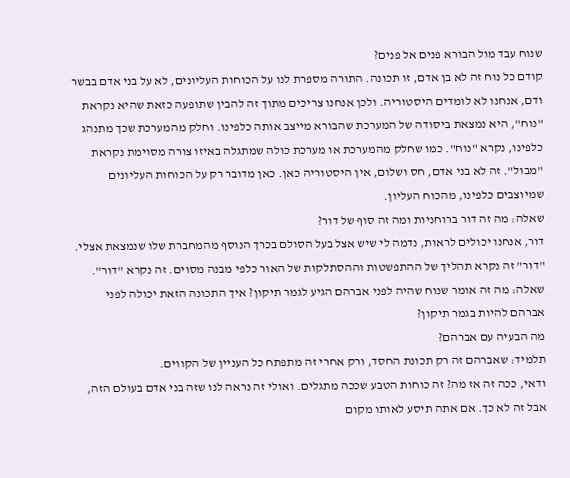שנוח עבד מול הבורא פנים אל פנים?
קודם כל נוח זה לא בן אדם, זו תכונה. התורה מספרת לנו על הכוחות העליונים, לא על בני אדם בבשר ודם, אנחנו לא לומדים היסטוריה. ולכן אנחנו צריכים מתוך זה להבין שתופעה כזאת שהיא נקראת "נוח", היא נמצאת ביסודה של המערכת שהבורא מייצב אותה כלפינו. וחלק מהמערכת שכך מתנהג כלפינו, נקרא "נוח". כמו שחלק מהמערכת או מערכת כולה שמתגלה באיזו צורה מסוימת נקראת "מבול". זה לא בני אדם, חס ושלום, אין היסטוריה כאן. כאן מדובר רק על הכוחות העליונים שמיוצבים כלפינו, מהכוח העליון.
שאלה: מה זה דור ברוחניות ומה זה סוף של דור?
דור, אנחנו יכולים לראות, נדמה לי שיש אצל בעל הסולם בכרך הנוסף מהמחברת שלו שנמצאת אצלי. "דור" זה נקרא תהליך של ההתפשטות וההסתלקות של האור כלפי מבנה מסוים. זה נקרא "דור".
שאלה: מה זה אומר שנוח שהיה לפני אברהם הגיע לגמר תיקון? איך התכונה הזאת יכולה לפני אברהם להיות בגמר תיקון?
מה הבעיה עם אברהם?
תלמיד: שאברהם זה רק תכונת החסד, ורק אחרי זה מתפתח כל העניין של הקווים.
ודאי, ככה זה אז מה? זה כוחות הטבע שככה מתגלים. ואולי זה נראה לנו שזה בני אדם בעולם הזה, אבל זה לא כך. אם אתה תיסע לאותו מקום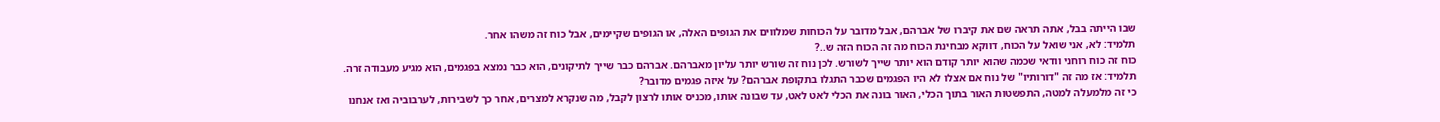שבו הייתה בבל, אתה תראה שם את קיברו של אברהם, אבל מדובר על הכוחות שמלווים את הגופים האלה, או הגופים שקיימים, אבל כוח זה משהו אחר.
תלמיד: לא, אני שואל על הכוח, דווקא מבחינת הכוח מה זה הכוח הזה ש..?
כוח זה כוח רוחני וודאי שכמה שהוא יותר קודם הוא יותר שייך לשורש. לכן נוח זה שורש יותר עליון מאברהם. אברהם כבר שייך לתיקונים, הוא כבר נמצא בפגמים, הוא מגיע מעבודה זרה.
תלמיד: אז מה זה "דורותיו" של נוח אם אצלו לא היו הפגמים שכבר התגלו בתקופת אברהם? על איזה פגמים מדובר?
כי זה מלמעלה למטה, התפשטות האור בתוך הכלי, האור בונה את הכלי לאט לאט, עד שבונה אותו, מכניס אותו לרצון לקבל, מה שנקרא למצרים, אחר כך לשבירות, לערבוביה ואז אנחנו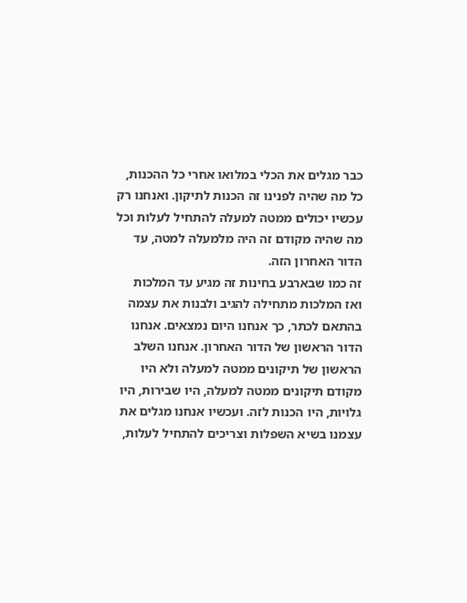כבר מגלים את הכלי במלואו אחרי כל ההכנות, כל מה שהיה לפנינו זה הכנות לתיקון. ואנחנו רק עכשיו יכולים ממטה למעלה להתחיל לעלות וכל מה שהיה מקודם זה היה מלמעלה למטה, עד הדור האחרון הזה.
זה כמו שבארבע בחינות זה מגיע עד המלכות ואז המלכות מתחילה להגיב ולבנות את עצמה בהתאם לכתר, כך אנחנו היום נמצאים. אנחנו הדור הראשון של הדור האחרון. אנחנו השלב הראשון של תיקונים ממטה למעלה ולא היו מקודם תיקונים ממטה למעלה, היו שבירות, היו גלויות, היו הכנות לזה. ועכשיו אנחנו מגלים את עצמנו בשיא השפלות וצריכים להתחיל לעלות,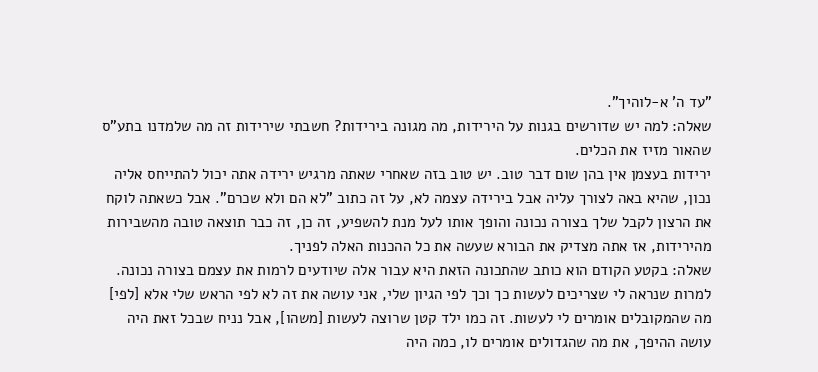"עד ה' א-לוהיך".
שאלה: למה יש שדורשים בגנות על הירידות, מה מגונה בירידות? חשבתי שירידות זה מה שלמדנו בתע"ס שהאור מזיז את הכלים.
ירידות בעצמן אין בהן שום דבר טוב. יש טוב בזה שאחרי שאתה מרגיש ירידה אתה יכול להתייחס אליה נכון, שהיא באה לצורך עליה אבל בירידה עצמה לא, על זה כתוב "לא הם ולא שכרם". אבל כשאתה לוקח את הרצון לקבל שלך בצורה נכונה והופך אותו לעל מנת להשפיע, זה כן, זה כבר תוצאה טובה מהשבירות מהירידות, אז אתה מצדיק את הבורא שעשה את כל ההכנות האלה לפניך.
שאלה: בקטע הקודם הוא כותב שהתכונה הזאת היא עבור אלה שיודעים לרמות את עצמם בצורה נכונה.
למרות שנראה לי שצריכים לעשות כך וכך לפי הגיון שלי, אני עושה את זה לא לפי הראש שלי אלא [לפי] מה שהמקובלים אומרים לי לעשות. זה כמו ילד קטן שרוצה לעשות [משהו], אבל נניח שבכל זאת היה עושה ההיפך, את מה שהגדולים אומרים לו, כמה היה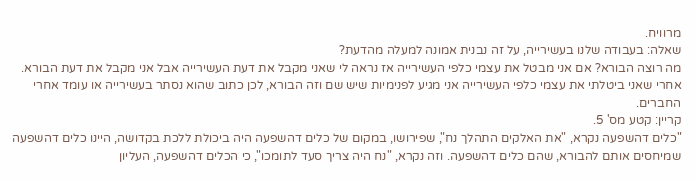מרוויח.
שאלה: בעבודה שלנו בעשירייה, על זה נבנית אמונה למעלה מהדעת?
מה רוצה הבורא? אם אני מבטל את עצמי כלפי העשירייה אז נראה לי שאני מקבל את דעת העשירייה אבל אני מקבל את דעת הבורא. אחרי שאני ביטלתי את עצמי כלפי העשירייה אני מגיע לפנימיות שיש שם וזה הבורא, לכן כתוב שהוא נסתר בעשירייה או עומד אחרי החברים.
קריין: קטע מס' 5.
"כלים דהשפעה נקרא, "את האלקים התהלך נח", שפירושו, במקום של כלים דהשפעה היה ביכולת ללכת בקדושה, היינו כלים דהשפעה שמיחסים אותם להבורא, שהם כלים דהשפעה. וזה נקרא, "נח היה צריך סעד לתומכו", כי הכלים דהשפעה, העליון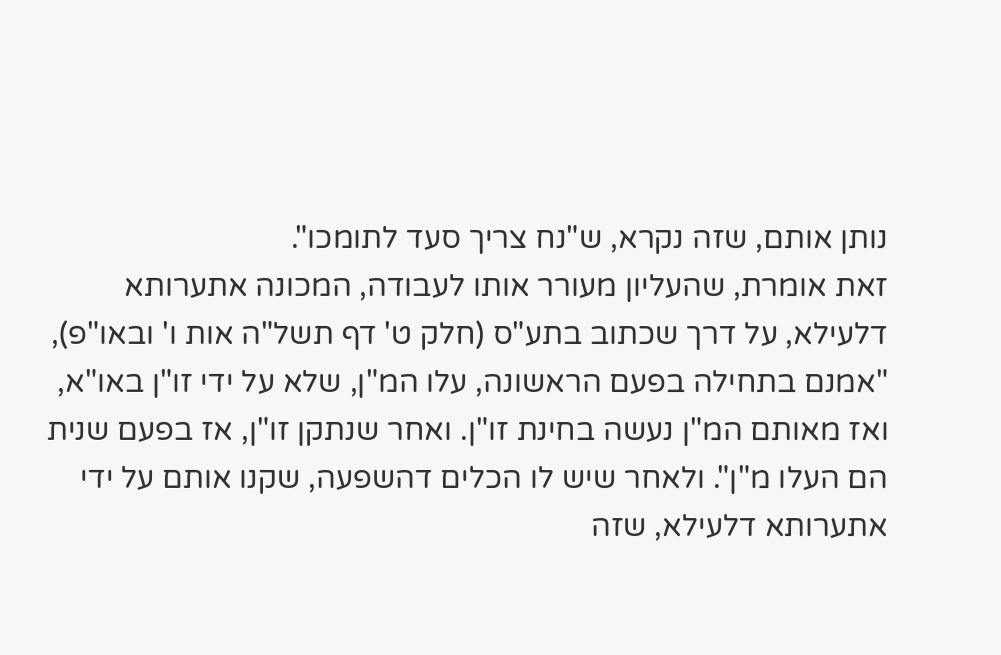נותן אותם, שזה נקרא, ש"נח צריך סעד לתומכו".
זאת אומרת, שהעליון מעורר אותו לעבודה, המכונה אתערותא דלעילא, על דרך שכתוב בתע"ס (חלק ט' דף תשל"ה אות ו' ובאו"פ), "אמנם בתחילה בפעם הראשונה, עלו המ"ן, שלא על ידי זו"ן באו"א, ואז מאותם המ"ן נעשה בחינת זו"ן. ואחר שנתקן זו"ן, אז בפעם שנית הם העלו מ"ן". ולאחר שיש לו הכלים דהשפעה, שקנו אותם על ידי אתערותא דלעילא, שזה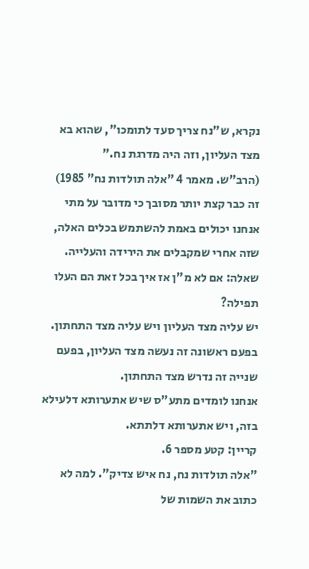נקרא, ש"נח צריך סעד לתומכו", שהוא בא מצד העליון, וזה היה מדרגת נח."
(הרב"ש. מאמר 4 "אלה תולדות נח" 1985)
זה כבר קצת יותר מסובך כי מדובר על מתי אנחנו יכולים באמת להשתמש בכלים האלה, שזה אחרי שמקבלים את הירידה והעלייה.
שאלה: אם לא מ"ן אז איך בכל זאת הם העלו תפילה?
יש עליה מצד העליון ויש עליה מצד התחתון. בפעם ראשונה זה נעשה מצד העליון, בפעם שנייה זה נדרש מצד התחתון.
אנחנו לומדים מתע"ס שיש אתערותא דלעילא בזה, ויש אתערותא דלתתא.
קריין: קטע מספר 6.
"אלה תולדות נח, נח איש צדיק". למה לא כתוב את השמות של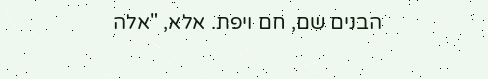הבנים שם, חם ויפת. אלא, "אלה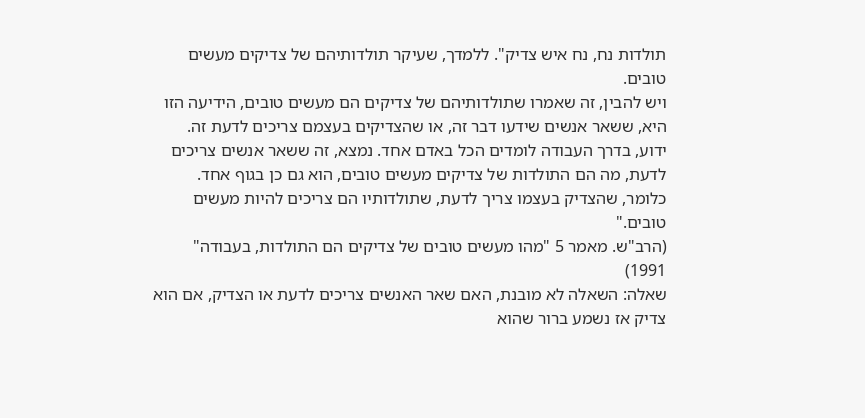תולדות נח, נח איש צדיק". ללמדך, שעיקר תולדותיהם של צדיקים מעשים טובים.
ויש להבין, זה שאמרו שתולדותיהם של צדיקים הם מעשים טובים, הידיעה הזו היא, ששאר אנשים שידעו דבר זה, או שהצדיקים בעצמם צריכים לדעת זה. ידוע, בדרך העבודה לומדים הכל באדם אחד. נמצא, זה ששאר אנשים צריכים לדעת, מה הם התולדות של צדיקים מעשים טובים, הוא גם כן בגוף אחד. כלומר, שהצדיק בעצמו צריך לדעת, שתולדותיו הם צריכים להיות מעשים טובים."
(הרב"ש. מאמר 5 "מהו מעשים טובים של צדיקים הם התולדות, בעבודה" 1991)
שאלה: השאלה לא מובנת, האם שאר האנשים צריכים לדעת או הצדיק, אם הוא צדיק אז נשמע ברור שהוא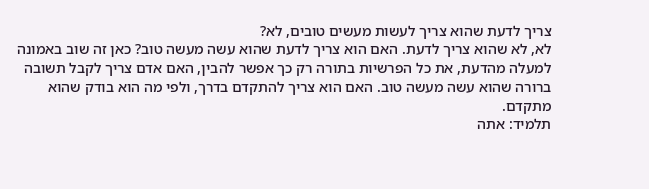צריך לדעת שהוא צריך לעשות מעשים טובים, לא?
לא, לא שהוא צריך לדעת. האם הוא צריך לדעת שהוא עשה מעשה טוב? כאן זה שוב באמונה למעלה מהדעת, את כל הפרשיות בתורה רק כך אפשר להבין, האם אדם צריך לקבל תשובה ברורה שהוא עשה מעשה טוב. האם הוא צריך להתקדם בדרך, ולפי מה הוא בודק שהוא מתקדם.
תלמיד: אתה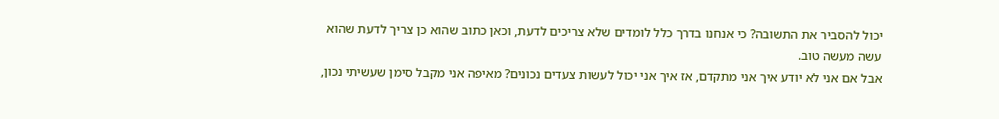יכול להסביר את התשובה? כי אנחנו בדרך כלל לומדים שלא צריכים לדעת, וכאן כתוב שהוא כן צריך לדעת שהוא עשה מעשה טוב.
אבל אם אני לא יודע איך אני מתקדם, אז איך אני יכול לעשות צעדים נכונים? מאיפה אני מקבל סימן שעשיתי נכון,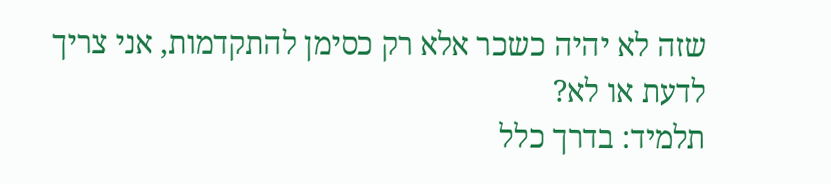שזה לא יהיה כשכר אלא רק כסימן להתקדמות, אני צריך לדעת או לא?
תלמיד: בדרך כלל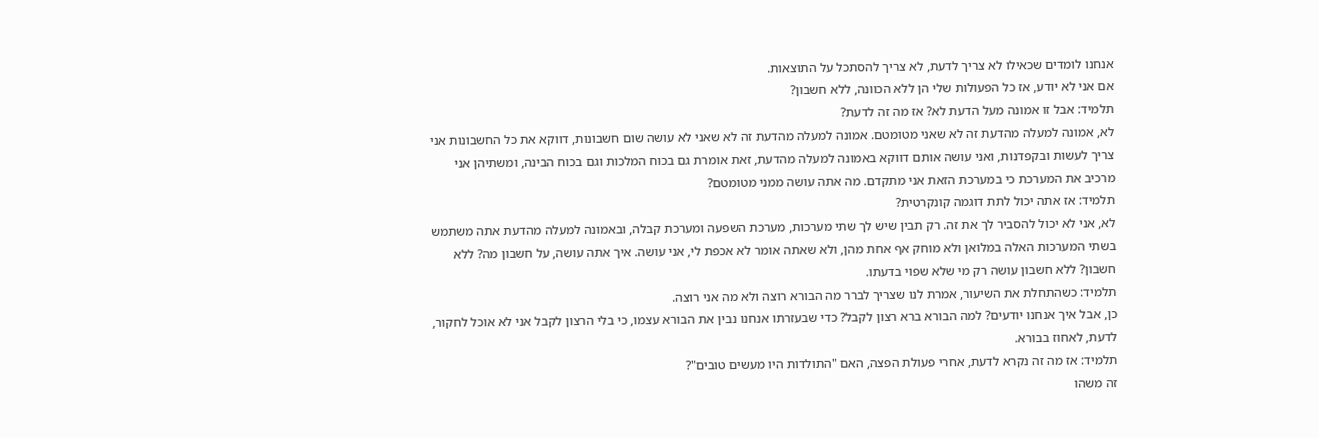אנחנו לומדים שכאילו לא צריך לדעת, לא צריך להסתכל על התוצאות.
אם אני לא יודע, אז כל הפעולות שלי הן ללא הכוונה, ללא חשבון?
תלמיד: אבל זו אמונה מעל הדעת לא? אז מה זה לדעת?
לא, אמונה למעלה מהדעת זה לא שאני מטומטם. אמונה למעלה מהדעת זה לא שאני לא עושה שום חשבונות, דווקא את כל החשבונות אני צריך לעשות ובקפדנות, ואני עושה אותם דווקא באמונה למעלה מהדעת, זאת אומרת גם בכוח המלכות וגם בכוח הבינה, ומשתיהן אני מרכיב את המערכת כי במערכת הזאת אני מתקדם. מה אתה עושה ממני מטומטם?
תלמיד: אז אתה יכול לתת דוגמה קונקרטית?
לא, אני לא יכול להסביר לך את זה. רק תבין שיש לך שתי מערכות, מערכת השפעה ומערכת קבלה, ובאמונה למעלה מהדעת אתה משתמש בשתי המערכות האלה במלואן ולא מוחק אף אחת מהן, ולא שאתה אומר לא אכפת לי, אני עושה. איך אתה עושה, על חשבון מה? ללא חשבון? ללא חשבון עושה רק מי שלא שפוי בדעתו.
תלמיד: כשהתחלת את השיעור, אמרת לנו שצריך לברר מה הבורא רוצה ולא מה אני רוצה.
כן, אבל איך אנחנו יודעים? למה הבורא ברא רצון לקבל? כדי שבעזרתו אנחנו נבין את הבורא עצמו, כי בלי הרצון לקבל אני לא אוכל לחקור, לדעת, לאחוז בבורא.
תלמיד: אז מה זה נקרא לדעת, אחרי פעולת הפצה, האם "התולדות היו מעשים טובים"?
זה משהו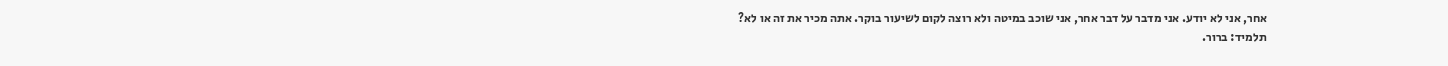אחר, אני לא יודע. אני מדבר על דבר אחר, אני שוכב במיטה ולא רוצה לקום לשיעור בוקר. אתה מכיר את זה או לא?
תלמיד: ברור.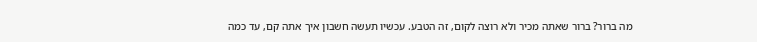מה ברור? ברור שאתה מכיר ולא רוצה לקום, זה הטבע. עכשיו תעשה חשבון איך אתה קם, עד כמה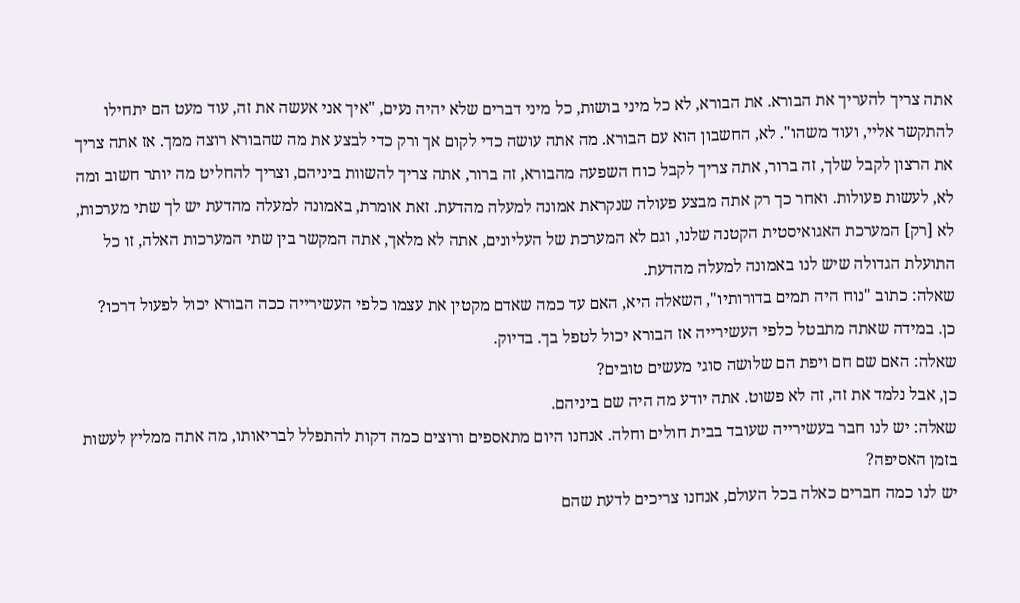אתה צריך להעריך את הבורא. את הבורא, לא כל מיני בושות, כל מיני דברים שלא יהיה נעים, "איך אני אעשה את זה, עוד מעט הם יתחילו להתקשר אליי, ועוד משהו". לא, החשבון הוא עם הבורא. מה אתה עושה כדי לקום אך ורק כדי לבצע את מה שהבורא רוצה ממך. אז אתה צריך את הרצון לקבל שלך, זה ברור, אתה צריך לקבל כוח השפעה מהבורא, זה ברור, אתה צריך להשוות ביניהם, וצריך להחליט מה יותר חשוב ומה לא, לעשות פעולות. ואחר כך רק אתה מבצע פעולה שנקראת אמונה למעלה מהדעת. זאת אומרת, באמונה למעלה מהדעת יש לך שתי מערכות, לא [רק] המערכת האגואיסטית הקטנה שלנו, וגם לא המערכת של העליונים, אתה לא מלאך, אתה המקשר בין שתי המערכות האלה, זו כל התועלת הגדולה שיש לנו באמונה למעלה מהדעת.
שאלה: כתוב "נוח היה תמים בדורותיו", השאלה היא, האם עד כמה שאדם מקטין את עצמו כלפי העשירייה ככה הבורא יכול לפעול דרכו?
כן. במידה שאתה מתבטל כלפי העשירייה אז הבורא יכול לטפל בך. בדיוק.
שאלה: האם שם חם ויפת הם שלושה סוגי מעשים טובים?
כן, אבל נלמד את זה, זה לא פשוט. אתה יודע מה היה שם ביניהם.
שאלה: יש לנו חבר בעשירייה שעובד בבית חולים וחלה. אנחנו היום מתאספים ורוצים כמה דקות להתפלל לבריאותו, מה אתה ממליץ לעשות בזמן האסיפה?
יש לנו כמה חברים כאלה בכל העולם, אנחנו צריכים לדעת שהם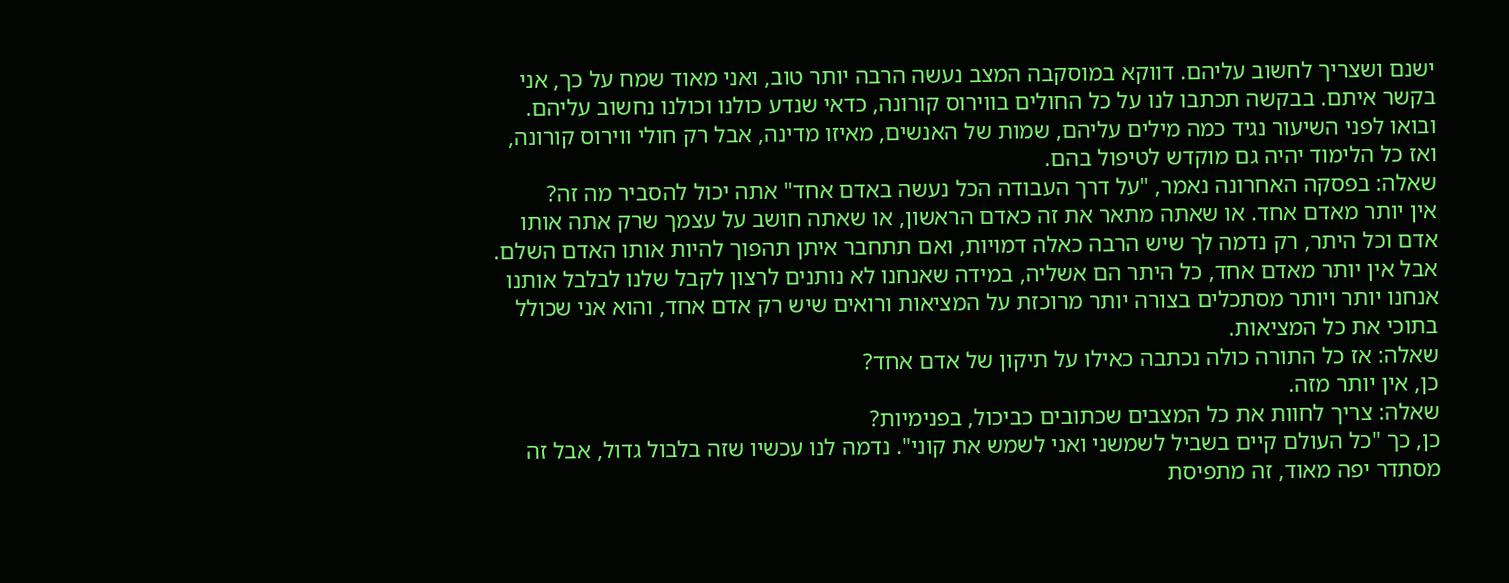ישנם ושצריך לחשוב עליהם. דווקא במוסקבה המצב נעשה הרבה יותר טוב, ואני מאוד שמח על כך, אני בקשר איתם. בבקשה תכתבו לנו על כל החולים בווירוס קורונה, כדאי שנדע כולנו וכולנו נחשוב עליהם. ובואו לפני השיעור נגיד כמה מילים עליהם, שמות של האנשים, מאיזו מדינה, אבל רק חולי ווירוס קורונה, ואז כל הלימוד יהיה גם מוקדש לטיפול בהם.
שאלה: בפסקה האחרונה נאמר, "על דרך העבודה הכל נעשה באדם אחד" אתה יכול להסביר מה זה?
אין יותר מאדם אחד. או שאתה מתאר את זה כאדם הראשון, או שאתה חושב על עצמך שרק אתה אותו אדם וכל היתר, רק נדמה לך שיש הרבה כאלה דמויות, ואם תתחבר איתן תהפוך להיות אותו האדם השלם. אבל אין יותר מאדם אחד, כל היתר הם אשליה, במידה שאנחנו לא נותנים לרצון לקבל שלנו לבלבל אותנו אנחנו יותר ויותר מסתכלים בצורה יותר מרוכזת על המציאות ורואים שיש רק אדם אחד, והוא אני שכולל בתוכי את כל המציאות.
שאלה: אז כל התורה כולה נכתבה כאילו על תיקון של אדם אחד?
כן, אין יותר מזה.
שאלה: צריך לחוות את כל המצבים שכתובים כביכול, בפנימיות?
כן, כך "כל העולם קיים בשביל לשמשני ואני לשמש את קוני". נדמה לנו עכשיו שזה בלבול גדול, אבל זה מסתדר יפה מאוד, זה מתפיסת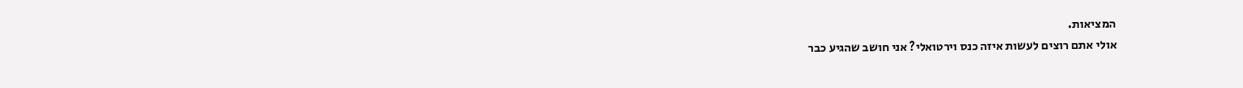המציאות.
אולי אתם רוצים לעשות איזה כנס וירטואלי? אני חושב שהגיע כבר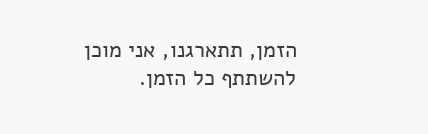הזמן, תתארגנו, אני מוכן להשתתף כל הזמן.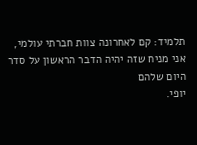תלמיד: קם לאחרונה צוות חברתי עולמי, אני מניח שזה יהיה הדבר הראשון על סדר היום שלהם
יופי.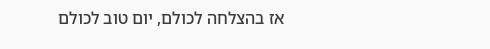אז בהצלחה לכולם, יום טוב לכולם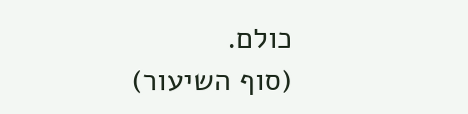כולם.
(סוף השיעור)